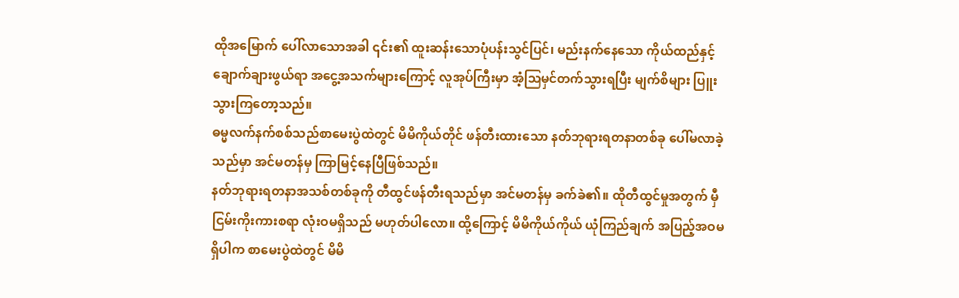ထိုအမြောက် ပေါ်လာသောအခါ ၎င်း၏ ထူးဆန်းသောပုံပန်းသွင်ပြင်၊ မည်းနက်နေသော ကိုယ်ထည်နှင့် ချောက်ချားဖွယ်ရာ အငွေ့အသက်များကြောင့် လူအုပ်ကြီးမှာ အံ့ဩမှင်တက်သွားရပြီး မျက်စိများ ပြူးသွားကြတော့သည်။
ဓမ္မလက်နက်စစ်သည်စာမေးပွဲထဲတွင် မိမိကိုယ်တိုင် ဖန်တီးထားသော နတ်ဘုရားရတနာတစ်ခု ပေါ်မလာခဲ့သည်မှာ အင်မတန်မှ ကြာမြင့်နေပြီဖြစ်သည်။
နတ်ဘုရားရတနာအသစ်တစ်ခုကို တီထွင်ဖန်တီးရသည်မှာ အင်မတန်မှ ခက်ခဲ၏။ ထိုတီထွင်မှုအတွက် မှီငြမ်းကိုးကားစရာ လုံးဝမရှိသည် မဟုတ်ပါလော။ ထို့ကြောင့် မိမိကိုယ်ကိုယ် ယုံကြည်ချက် အပြည့်အဝမရှိပါက စာမေးပွဲထဲတွင် မိမိ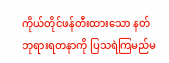ကိုယ်တိုင်ဖန်တီးထားသော နတ်ဘုရားရတနာကို ပြသရဲကြမည်မ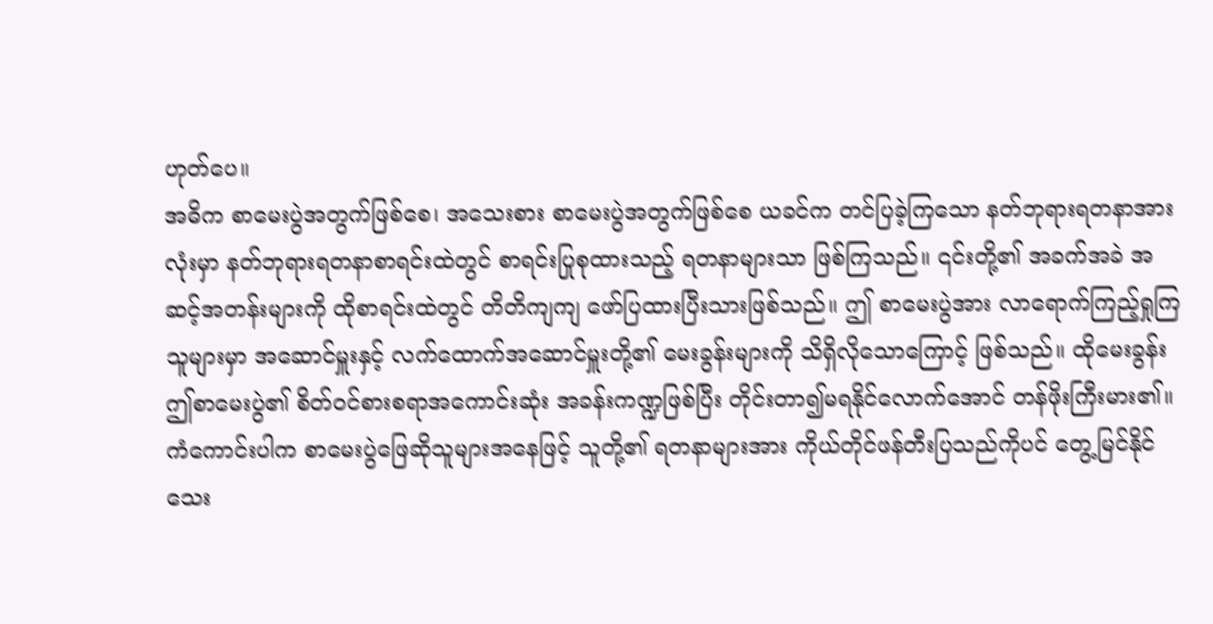ဟုတ်ပေ။
အဓိက စာမေးပွဲအတွက်ဖြစ်စေ၊ အသေးစား စာမေးပွဲအတွက်ဖြစ်စေ ယခင်က တင်ပြခဲ့ကြသော နတ်ဘုရားရတနာအားလုံးမှာ နတ်ဘုရားရတနာစာရင်းထဲတွင် စာရင်းပြုစုထားသည့် ရတနာများသာ ဖြစ်ကြသည်။ ၎င်းတို့၏ အခက်အခဲ အဆင့်အတန်းများကို ထိုစာရင်းထဲတွင် တိတိကျကျ ဖော်ပြထားပြီးသားဖြစ်သည်။ ဤ စာမေးပွဲအား လာရောက်ကြည့်ရှုကြသူများမှာ အဆောင်မှူးနှင့် လက်ထောက်အဆောင်မှူးတို့၏ မေးခွန်းများကို သိရှိလိုသောကြောင့် ဖြစ်သည်။ ထိုမေးခွန်း ဤစာမေးပွဲ၏ စိတ်ဝင်စားစရာအကောင်းဆုံး အခန်းကဏ္ဍဖြစ်ပြီး တိုင်းတာ၍မရနိုင်လောက်အောင် တန်ဖိုးကြီးမား၏။
ကံကောင်းပါက စာမေးပွဲဖြေဆိုသူများအနေဖြင့် သူတို့၏ ရတနာများအား ကိုယ်တိုင်ဖန်တီးပြသည်ကိုပင် တွေ့မြင်နိုင်သေး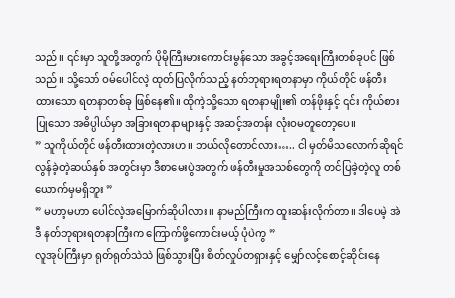သည်။ ၎င်းမှာ သူတို့အတွက် ပိုမိုကြီးမားကောင်းမွန်သော အခွင့်အရေးကြီးတစ်ခုပင် ဖြစ်သည်။ သို့သော် ဝမ်ပေါင်လဲ့ ထုတ်ပြလိုက်သည့် နတ်ဘုရားရတနာမှာ ကိုယ်တိုင် ဖန်တီးထားသော ရတနာတစ်ခု ဖြစ်နေ၏။ ထိုကဲ့သို့သော ရတနာမျိုး၏ တန်ဖိုးနှင့် ၎င်း ကိုယ်စားပြုသော အဓိပ္ပါယ်မှာ အခြားရတနာများနှင့် အဆင့်အတန်း လုံးဝမတူတော့ပေ။
” သူကိုယ်တိုင် ဖန်တီးထားတဲ့လားဟ။ ဘယ်လိုတောင်လား….. ငါ မှတ်မိသလောက်ဆိုရင် လွန်ခဲ့တဲ့ဆယ်နှစ် အတွင်းမှာ ဒီစာမေးပွဲအတွက် ဖန်တီးမှုအသစ်တွေကို တင်ပြခဲ့တဲ့လူ တစ်ယောက်မှမရှိဘူး ”
” မဟာ့မဟာ ပေါင်လဲ့အမြောက်ဆိုပါလား။ နာမည်ကြီးက ထူးဆန်းလိုက်တာ။ ဒါပေမဲ့ အဲဒီ နတ်ဘုရားရတနာကြီးက ကြောက်ဖို့ကောင်းမယ့် ပုံပဲကွ ”
လူအုပ်ကြီးမှာ ရုတ်ရုတ်သဲသဲ ဖြစ်သွားပြီး စိတ်လှုပ်တရှားနှင့် မျှော်လင့်စောင့်ဆိုင်းနေ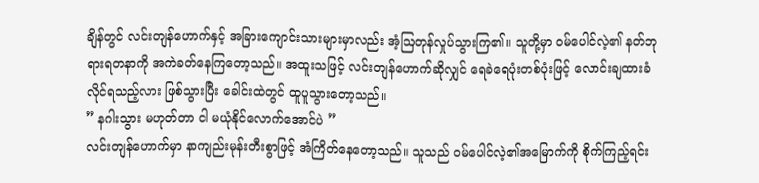ချိန်တွင် လင်းတျန်ဟောက်နှင့် အခြားကျောင်းသားများမှာလည်း အံ့ဩတုန်လှုပ်သွားကြ၏။ သူတို့မှာ ဝမ်ပေါင်လဲ့၏ နတ်ဘုရားရတနာကို အကဲခတ်နေကြတော့သည်။ အထူးသဖြင့် လင်းတျန်ဟောက်ဆိုလျှင် ရေခဲရေပုံးတစ်ပုံးဖြင့် လောင်းချထားခံလိုင်ရသည့်လား ဖြစ်သွားပြီး ခေါင်းထဲတွင် ထူပူသွားတော့သည်။
” နဂါးသွား မဟုတ်တာ ငါ မယုံနိုင်လောက်အောင်ပဲ ”
လင်းတျန်ဟောက်မှာ နာကျည်းမုန်းတီးစွာဖြင့် အံကြိတ်နေတော့သည်။ သူသည် ဝမ်ပေါင်လဲ့၏အမြောက်ကို စိုက်ကြည့်ရင်း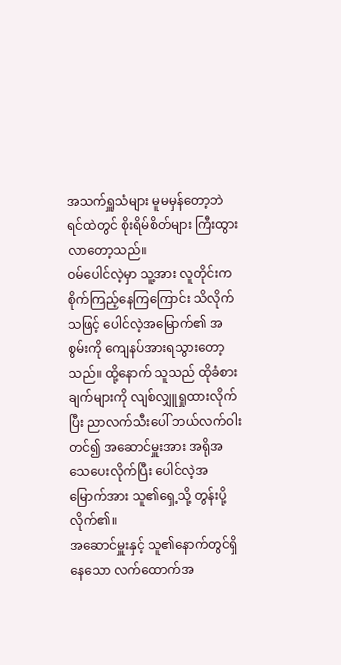အသက်ရှူသံများ မူမမှန်တော့ဘဲ ရင်ထဲတွင် စိုးရိမ်စိတ်များ ကြီးထွားလာတော့သည်။
ဝမ်ပေါင်လဲ့မှာ သူ့အား လူတိုင်းက စိုက်ကြည့်နေကြကြောင်း သိလိုက်သဖြင့် ပေါင်လဲ့အမြောက်၏ အစွမ်းကို ကျေနပ်အားရသွားတော့သည်။ ထို့နောက် သူသည် ထိုခံစားချက်များကို လျစ်လျှူရှုထားလိုက်ပြီး ညာလက်သီးပေါ် ဘယ်လက်ဝါးတင်၍ အဆောင်မှူးအား အရိုအသေပေးလိုက်ပြီး ပေါင်လဲ့အမြောက်အား သူ၏ရှေ့သို့ တွန်းပို့လိုက်၏။
အဆောင်မှူးနှင့် သူ၏နောက်တွင်ရှိနေသော လက်ထောက်အ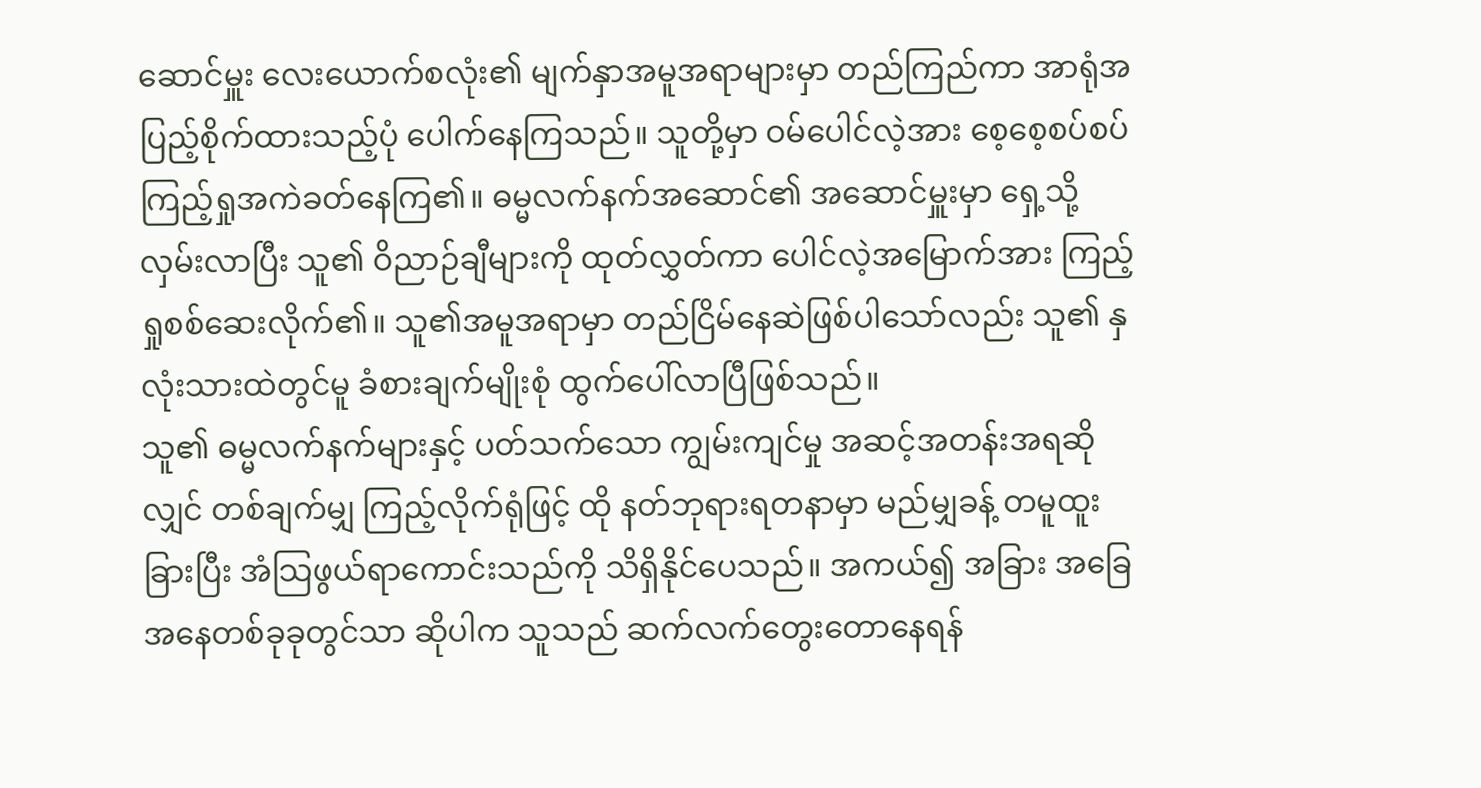ဆောင်မှူး လေးယောက်စလုံး၏ မျက်နှာအမူအရာများမှာ တည်ကြည်ကာ အာရုံအပြည့်စိုက်ထားသည့်ပုံ ပေါက်နေကြသည်။ သူတို့မှာ ဝမ်ပေါင်လဲ့အား စေ့စေ့စပ်စပ် ကြည့်ရှုအကဲခတ်နေကြ၏။ ဓမ္မလက်နက်အဆောင်၏ အဆောင်မှူးမှာ ရှေ့သို့လှမ်းလာပြီး သူ၏ ဝိညာဉ်ချီများကို ထုတ်လွှတ်ကာ ပေါင်လဲ့အမြောက်အား ကြည့်ရှုစစ်ဆေးလိုက်၏။ သူ၏အမူအရာမှာ တည်ငြိမ်နေဆဲဖြစ်ပါသော်လည်း သူ၏ နှလုံးသားထဲတွင်မူ ခံစားချက်မျိုးစုံ ထွက်ပေါ်လာပြီဖြစ်သည်။
သူ၏ ဓမ္မလက်နက်များနှင့် ပတ်သက်သော ကျွမ်းကျင်မှု အဆင့်အတန်းအရဆိုလျှင် တစ်ချက်မျှ ကြည့်လိုက်ရုံဖြင့် ထို နတ်ဘုရားရတနာမှာ မည်မျှခန့် တမူထူးခြားပြီး အံသြဖွယ်ရာကောင်းသည်ကို သိရှိနိုင်ပေသည်။ အကယ်၍ အခြား အခြေအနေတစ်ခုခုတွင်သာ ဆိုပါက သူသည် ဆက်လက်တွေးတောနေရန်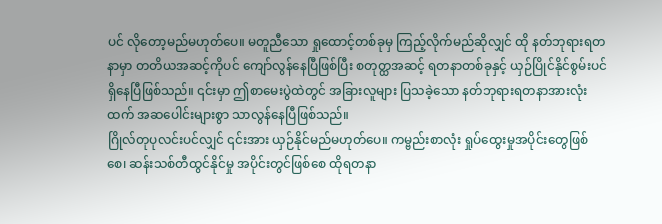ပင် လိုတော့မည်မဟုတ်ပေ။ မတူညီသော ရှုထောင့်တစ်ခုမှ ကြည့်လိုက်မည်ဆိုလျှင် ထို နတ်ဘုရားရတနာမှာ တတိယအဆင့်ကိုပင် ကျော်လွန်နေပြီဖြစ်ပြီး စတုတ္ထအဆင့် ရတနာတစ်ခုနှင့် ယှဉ်ပြိုင်နိုင်စွမ်းပင် ရှိနေပြီဖြစ်သည်။ ၎င်းမှာ ဤစာမေးပွဲထဲတွင် အခြားလူများ ပြသခဲ့သော နတ်ဘုရားရတနာအားလုံးထက် အဆပေါင်းများစွာ သာလွန်နေပြီဖြစ်သည်။
ဂြိုလ်တုပုလင်းပင်လျှင် ၎င်းအား ယှဉ်နိုင်မည်မဟုတ်ပေ။ ကမ္ဗည်းစာလုံး ရှုပ်ထွေးမှုအပိုင်းတွေဖြစ်စေ၊ ဆန်းသစ်တီထွင်နိုင်မှု အပိုင်းတွင်ဖြစ်စေ ထိုရတနာ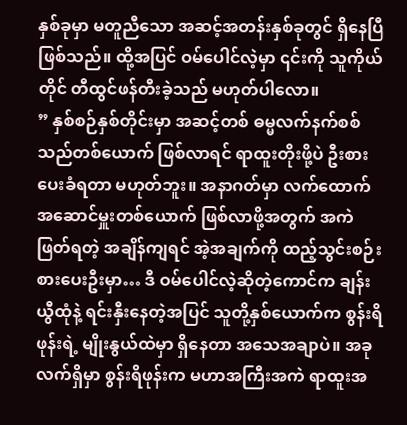နှစ်ခုမှာ မတူညီသော အဆင့်အတန်းနှစ်ခုတွင် ရှိနေပြီဖြစ်သည်။ ထို့အပြင် ဝမ်ပေါင်လဲ့မှာ ၎င်းကို သူကိုယ်တိုင် တီထွင်ဖန်တီးခဲ့သည် မဟုတ်ပါလော။
” နှစ်စဉ်နှစ်တိုင်းမှာ အဆင့်တစ် ဓမ္မလက်နက်စစ်သည်တစ်ယောက် ဖြစ်လာရင် ရာထူးတိုးဖို့ပဲ ဦးစားပေးခံရတာ မဟုတ်ဘူး။ အနာဂတ်မှာ လက်ထောက်အဆောင်မှူးတစ်ယောက် ဖြစ်လာဖို့အတွက် အကဲဖြတ်ရတဲ့ အချိန်ကျရင် အဲ့အချက်ကို ထည့်သွင်းစဉ်းစားပေးဦးမှာ… ဒီ ဝမ်ပေါင်လဲ့ဆိုတဲ့ကောင်က ချန်းယွီထုံနဲ့ ရင်းနှီးနေတဲ့အပြင် သူတို့နှစ်ယောက်က စွန်းရိဖုန်းရဲ့ မျိုးနွယ်ထဲမှာ ရှိနေတာ အသေအချာပဲ။ အခုလက်ရှိမှာ စွန်းရိဖုန်းက မဟာအကြီးအကဲ ရာထူးအ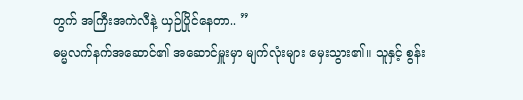တွက် အကြီးအကဲလီနဲ့ ယှဉ်ပြိုင်နေတာ.. ”
ဓမ္မလက်နက်အဆောင်၏ အဆောင်မှူးမှာ မျက်လုံးများ မှေးသွား၏။ သူနှင့် စွန်း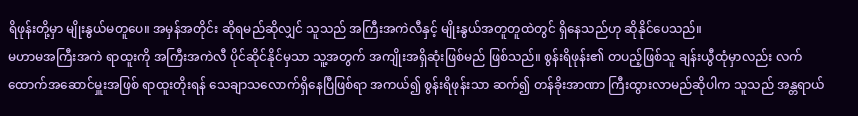ရိဖုန်းတို့မှာ မျိုးနွယ်မတူပေ။ အမှန်အတိုင်း ဆိုရမည်ဆိုလျှင် သူသည် အကြီးအကဲလီနှင့် မျိုးနွယ်အတူတူထဲတွင် ရှိနေသည်ဟု ဆိုနိုင်ပေသည်။
မဟာမအကြီးအကဲ ရာထူးကို အကြီးအကဲလီ ပိုင်ဆိုင်နိုင်မှသာ သူ့အတွက် အကျိုးအရှိဆုံးဖြစ်မည် ဖြစ်သည်။ စွန်းရိဖုန်း၏ တပည့်ဖြစ်သူ ချန်းယွီထုံမှာလည်း လက်ထောက်အဆောင်မှူးအဖြစ် ရာထူးတိုးရန် သေချာသလောက်ရှိနေပြီဖြစ်ရာ အကယ်၍ စွန်းရိဖုန်းသာ ဆက်၍ တန်ခိုးအာဏာ ကြီးထွားလာမည်ဆိုပါက သူသည် အန္တရာယ်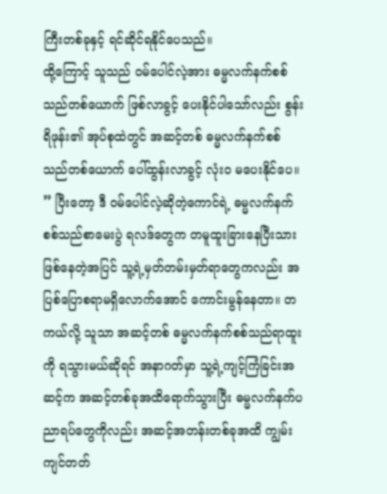ကြီးတစ်ခုနှင့် ရင်ဆိုင်ရနိုင်ပေသည်။
ထို့ကြောင့် သူသည် ဝမ်ပေါင်လဲ့အား ဓမ္မလက်နက်စစ်သည်တစ်ယောက် ဖြစ်လာခွင့် ပေးနိုင်ပါသော်လည်း စွန်းရိဖုန်း၏ အုပ်စုထဲတွင် အဆင့်တစ် ဓမ္မလက်နက်စစ်သည်တစ်ယောက် ပေါ်ထွန်းလာခွင့် လုံးဝ မပေးနိုင်ပေ။
” ပြီးတော့ ဒီ ဝမ်ပေါင်လဲ့ဆိုတဲ့ကောင်ရဲ့ ဓမ္မလက်နက်စစ်သည်စာမေးပွဲ ရလဒ်တွေက တမူထူးခြားနေပြီးသား ဖြစ်နေတဲ့အပြင် သူ့ရဲ့မှတ်တမ်းမှတ်ရာတွေကလည်း အပြစ်ပြောစရာမရှိလောက်အောင် ကောင်းမွန်နေတာ။ တကယ်လို့ သူသာ အဆင့်တစ် ဓမ္မလက်နက်စစ်သည်ရာထူးကို ရသွားမယ်ဆိုရင် အနာဂတ်မှာ သူ့ရဲ့ကျင့်ကြံခြင်းအဆင့်က အဆင့်တစ်ခုအထိရောက်သွားပြီး ဓမ္မလက်နက်ပညာရပ်တွေကိုလည်း အဆင့်အတန်းတစ်ခုအထိ ကျွမ်းကျင်တတ်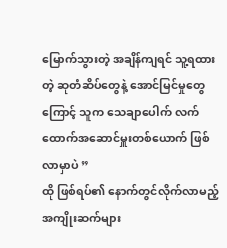မြောက်သွားတဲ့ အချိန်ကျရင် သူ့ရထားတဲ့ ဆုတံဆိပ်တွေနဲ့ အောင်မြင်မှုတွေကြောင့် သူက သေချာပေါက် လက်ထောက်အဆောင်မှူးတစ်ယောက် ဖြစ်လာမှာပဲ ”
ထို ဖြစ်ရပ်၏ နောက်တွင်လိုက်လာမည့် အကျိုးဆက်များ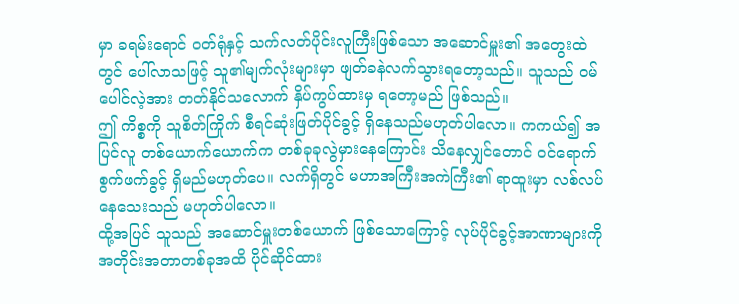မှာ ခရမ်းရောင် ဝတ်ရုံနှင့် သက်လတ်ပိုင်းလူကြီးဖြစ်သော အဆောင်မှူး၏ အတွေးထဲတွင် ပေါ်လာသဖြင့် သူ၏မျက်လုံးများမှာ ဖျတ်ခနဲလက်သွားရတော့သည်။ သူသည် ဝမ်ပေါင်လဲ့အား တတ်နိုင်သလောက် နှိပ်ကွပ်ထားမှ ရတော့မည် ဖြစ်သည်။
ဤ ကိစ္စကို သူစိတ်ကြိုက် စီရင်ဆုံးဖြတ်ပိုင်ခွင့် ရှိနေသည်မဟုတ်ပါလော။ ကကယ်၍ အပြင်လူ တစ်ယောက်ယောက်က တစ်ခုခုလွဲမှားနေကြောင်း သိနေလျှင်တောင် ဝင်ရောက်စွက်ဖက်ခွင့် ရှိမည်မဟုတ်ပေ။ လက်ရှိတွင် မဟာအကြီးအကဲကြီး၏ ရာထူးမှာ လစ်လပ်နေသေးသည် မဟုတ်ပါလော။
ထို့အပြင် သူသည် အဆောင်မှူးတစ်ယောက် ဖြစ်သောကြောင့် လုပ်ပိုင်ခွင့်အာဏာများကို အတိုင်းအတာတစ်ခုအထိ ပိုင်ဆိုင်ထား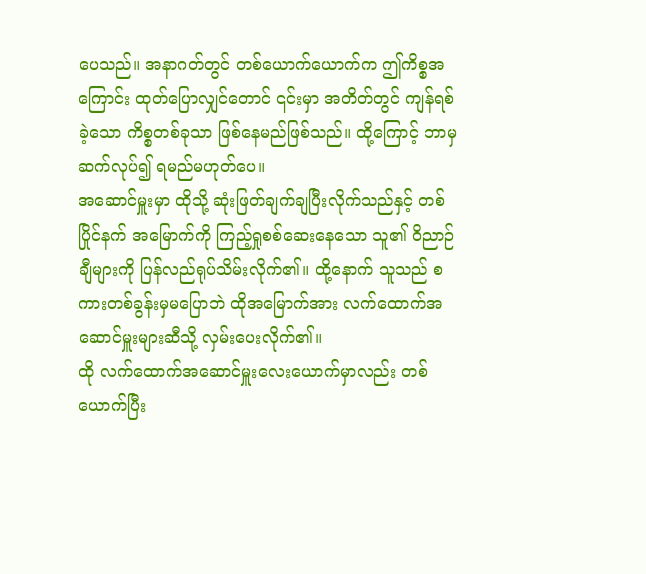ပေသည်။ အနာဂတ်တွင် တစ်ယောက်ယောက်က ဤကိစ္စအကြောင်း ထုတ်ပြောလျှင်တောင် ၎င်းမှာ အတိတ်တွင် ကျန်ရစ်ခဲ့သော ကိစ္စတစ်ခုသာ ဖြစ်နေမည်ဖြစ်သည်။ ထို့ကြောင့် ဘာမှဆက်လုပ်၍ ရမည်မဟုတ်ပေ။
အဆောင်မှူးမှာ ထိုသို့ ဆုံးဖြတ်ချက်ချပြီးလိုက်သည်နှင့် တစ်ပြိုင်နက် အမြောက်ကို ကြည့်ရှုစစ်ဆေးနေသော သူ၏ ဝိညာဉ်ချီများကို ပြန်လည်ရုပ်သိမ်းလိုက်၏။ ထို့နောက် သူသည် စကားတစ်ခွန်းမှမပြောဘဲ ထိုအမြောက်အား လက်ထောက်အဆောင်မှူးများဆီသို့ လှမ်းပေးလိုက်၏။
ထို လက်ထောက်အဆောင်မှူးလေးယောက်မှာလည်း တစ်ယောက်ပြီး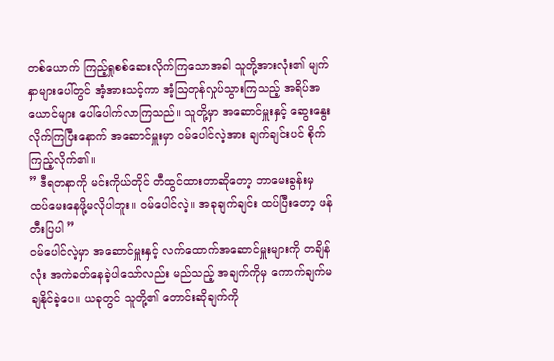တစ်ယောက် ကြည့်ရှုစစ်ဆေးလိုက်ကြသောအခါ သူတို့အားလုံး၏ မျက်နှာများပေါ်တွင် အံ့အားသင့်ကာ အံ့ဩတုန်လှုပ်သွားကြသည့် အရိပ်အယောင်များ ပေါ်ပေါက်လာကြသည်။ သူတို့မှာ အဆောင်မှူးနှင့် ဆွေးနွေးလိုက်ကြပြီးနောက် အဆောင်မှူးမှာ ဝမ်ပေါင်လဲ့အား ချက်ချင်းပင် စိုက်ကြည့်လိုက်၏။
” ဒီရတနာကို မင်းကိုယ်တိုင် တီထွင်ထားတာဆိုတော့ ဘာမေးခွန်းမှ ထပ်မေးနေဖို့မလိုပါဘူး။ ဝမ်ပေါင်လဲ့။ အခုချက်ချင်း ထပ်ပြီးတော့ ဖန်တီးပြပါ ”
ဝမ်ပေါင်လဲ့မှာ အဆောင်မှူးနှင့် လက်ထောက်အဆောင်မှူးများကို တချိန်လုံး အကဲခတ်နေခဲ့ပါသော်လည်း မည်သည့် အချက်ကိုမှ ကောက်ချက်မချနိုင်ခဲ့ပေ။ ယခုတွင် သူတို့၏ တောင်းဆိုချက်ကို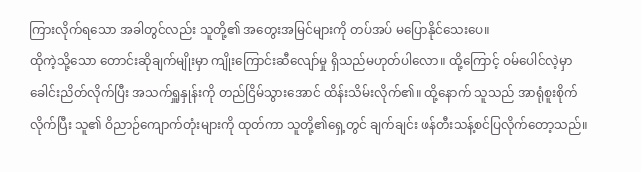ကြားလိုက်ရသော အခါတွင်လည်း သူတို့၏ အတွေးအမြင်များကို တပ်အပ် မပြောနိုင်သေးပေ။
ထိုကဲ့သို့သော တောင်းဆိုချက်မျိုးမှာ ကျိုးကြောင်းဆီလျော်မှု ရှိသည်မဟုတ်ပါလော။ ထို့ကြောင့် ဝမ်ပေါင်လဲ့မှာ ခေါင်းညိတ်လိုက်ပြီး အသက်ရှူနှုန်းကို တည်ငြိမ်သွားအောင် ထိန်းသိမ်းလိုက်၏။ ထို့နောက် သူသည် အာရုံစူးစိုက်လိုက်ပြီး သူ၏ ဝိညာဉ်ကျောက်တုံးများကို ထုတ်ကာ သူတို့၏ရှေ့တွင် ချက်ချင်း ဖန်တီးသန့်စင်ပြလိုက်တော့သည်။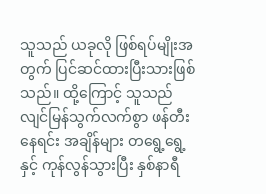သူသည် ယခုလို ဖြစ်ရပ်မျိုးအတွက် ပြင်ဆင်ထားပြီးသားဖြစ်သည်။ ထို့ကြောင့် သူသည် လျင်မြန်သွက်လက်စွာ ဖန်တီးနေရင်း အချိန်များ တရွေ့ရွေ့နှင့် ကုန်လွန်သွားပြီး နှစ်နာရီ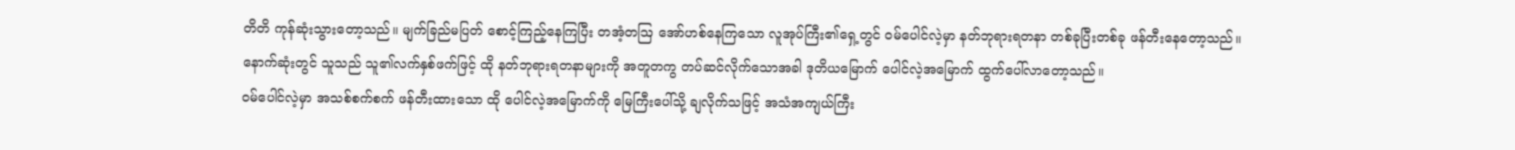တိတိ ကုန်ဆုံးသွားတော့သည်။ မျက်ခြည်မပြတ် စောင့်ကြည့်နေကြပြီး တအံ့တဩ အော်ဟစ်နေကြသော လူအုပ်ကြီး၏ရှေ့တွင် ဝမ်ပေါင်လဲ့မှာ နတ်ဘုရားရတနာ တစ်ခုပြီးတစ်ခု ဖန်တီးနေတော့သည်။
နောက်ဆုံးတွင် သူသည် သူ၏လက်နှစ်ဖက်ဖြင့် ထို နတ်ဘုရားရတနာများကို အတူတကွ တပ်ဆင်လိုက်သောအခါ ဒုတိယမြောက် ပေါင်လဲ့အမြောက် ထွက်ပေါ်လာတော့သည်။
ဝမ်ပေါင်လဲ့မှာ အသစ်စက်စက် ဖန်တီးထားသော ထို ပေါင်လဲ့အမြောက်ကို မြေကြီးပေါ်သို့ ချလိုက်သဖြင့် အသံအကျယ်ကြီး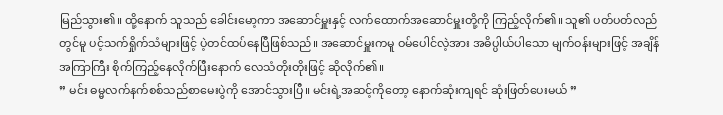မြည်သွား၏။ ထို့နောက် သူသည် ခေါင်းမော့ကာ အဆောင်မှူးနှင့် လက်ထောက်အဆောင်မှူးတို့ကို ကြည့်လိုက်၏။ သူ၏ ပတ်ပတ်လည်တွင်မူ ပင့်သက်ရှိုက်သံများဖြင့် ပဲ့တင်ထပ်နေပြီဖြစ်သည်။ အဆောင်မှူးကမူ ဝမ်ပေါင်လဲ့အား အဓိပ္ပါယ်ပါသော မျက်ဝန်းများဖြင့် အချိန်အကြာကြီး စိုက်ကြည့်နေလိုက်ပြီးနောက် လေသံတိုးတိုးဖြင့် ဆိုလိုက်၏။
” မင်း ဓမ္မလက်နက်စစ်သည်စာမေးပွဲကို အောင်သွားပြီ။ မင်းရဲ့အဆင့်ကိုတော့ နောက်ဆုံးကျရင် ဆုံးဖြတ်ပေးမယ် ”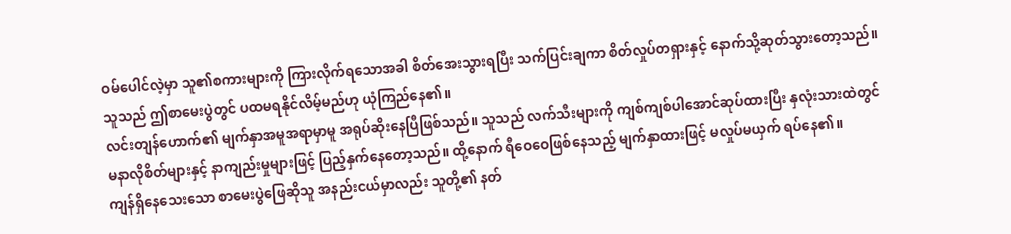ဝမ်ပေါင်လဲ့မှာ သူ၏စကားများကို ကြားလိုက်ရသောအခါ စိတ်အေးသွားရပြီး သက်ပြင်းချကာ စိတ်လှုပ်တရှားနှင့် နောက်သို့ဆုတ်သွားတော့သည်။ သူသည် ဤစာမေးပွဲတွင် ပထမရနိုင်လိမ့်မည်ဟု ယုံကြည်နေ၏။
လင်းတျန်ဟောက်၏ မျက်နှာအမူအရာမှာမူ အရုပ်ဆိုးနေပြီဖြစ်သည်။ သူသည် လက်သီးများကို ကျစ်ကျစ်ပါအောင်ဆုပ်ထားပြီး နှလုံးသားထဲတွင် မနာလိုစိတ်များနှင့် နာကျည်းမှုများဖြင့် ပြည့်နှက်နေတော့သည်။ ထို့နောက် ရီဝေဝေဖြစ်နေသည့် မျက်နှာထားဖြင့် မလှုပ်မယှက် ရပ်နေ၏။
ကျန်ရှိနေသေးသော စာမေးပွဲဖြေဆိုသူ အနည်းငယ်မှာလည်း သူတို့၏ နတ်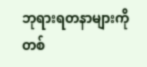ဘုရားရတနာများကို တစ်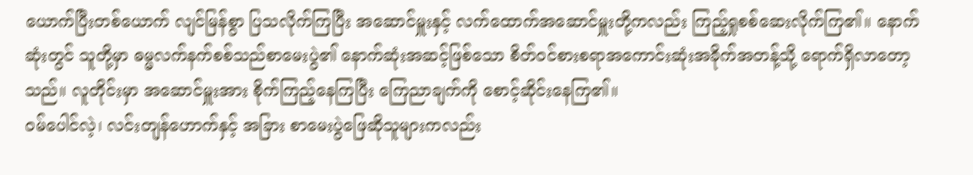ယောက်ပြီးတစ်ယောက် လျင်မြန်စွာ ပြသလိုက်ကြပြီး အဆောင်မှူးနှင့် လက်ထောက်အဆောင်မှူးတို့ကလည်း ကြည့်ရှုစစ်ဆေးလိုက်ကြ၏။ နောက်ဆုံးတွင် သူတို့မှာ ဓမ္မလက်နက်စစ်သည်စာမေးပွဲ၏ နောက်ဆုံးအဆင့်ဖြစ်သော စိတ်ဝင်စားစရာအကောင်းဆုံးအခိုက်အတန့်သို့ ရောက်ရှိလာတော့သည်။ လူတိုင်းမှာ အဆောင်မှူးအား စိုက်ကြည့်နေကြပြီး ကြေညာချက်ကို စောင့်ဆိုင်းနေကြ၏။
ဝမ်ပေါင်လဲ့၊ လင်းတျန်ဟောက်နှင့် အခြား စာမေးပွဲဖြေဆိုသူများကလည်း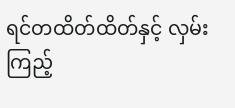ရင်တထိတ်ထိတ်နှင့် လှမ်းကြည့်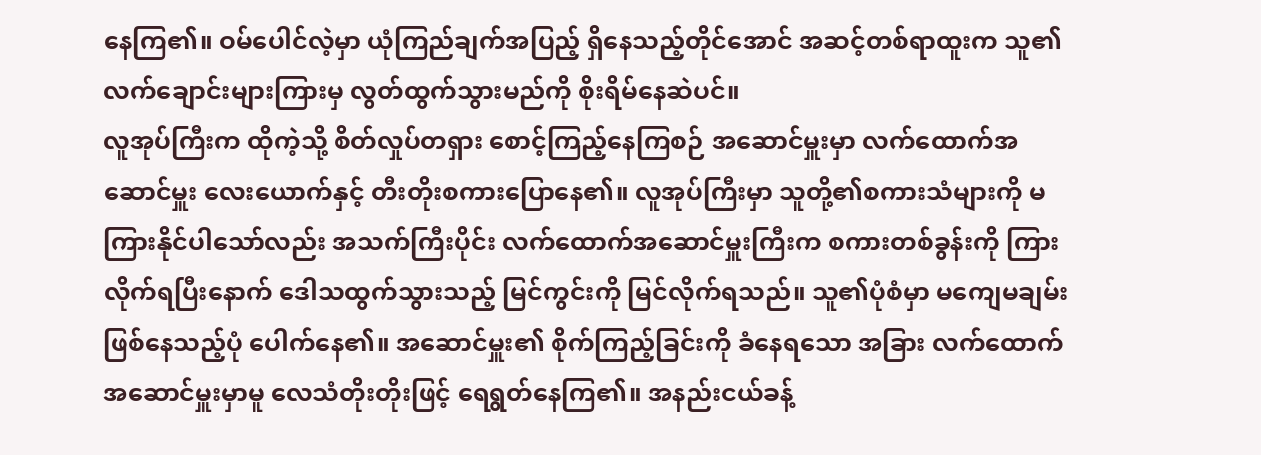နေကြ၏။ ဝမ်ပေါင်လဲ့မှာ ယုံကြည်ချက်အပြည့် ရှိနေသည့်တိုင်အောင် အဆင့်တစ်ရာထူးက သူ၏ လက်ချောင်းများကြားမှ လွတ်ထွက်သွားမည်ကို စိုးရိမ်နေဆဲပင်။
လူအုပ်ကြီးက ထိုကဲ့သို့ စိတ်လှုပ်တရှား စောင့်ကြည့်နေကြစဉ် အဆောင်မှူးမှာ လက်ထောက်အဆောင်မှူး လေးယောက်နှင့် တီးတိုးစကားပြောနေ၏။ လူအုပ်ကြီးမှာ သူတို့၏စကားသံများကို မကြားနိုင်ပါသော်လည်း အသက်ကြီးပိုင်း လက်ထောက်အဆောင်မှူးကြီးက စကားတစ်ခွန်းကို ကြားလိုက်ရပြီးနောက် ဒေါသထွက်သွားသည့် မြင်ကွင်းကို မြင်လိုက်ရသည်။ သူ၏ပုံစံမှာ မကျေမချမ်းဖြစ်နေသည့်ပုံ ပေါက်နေ၏။ အဆောင်မှူး၏ စိုက်ကြည့်ခြင်းကို ခံနေရသော အခြား လက်ထောက်အဆောင်မှူးမှာမူ လေသံတိုးတိုးဖြင့် ရေရွတ်နေကြ၏။ အနည်းငယ်ခန့်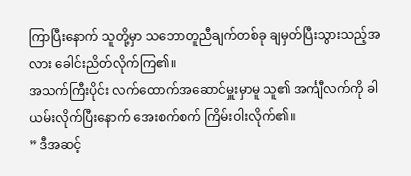ကြာပြီးနောက် သူတို့မှာ သဘောတူညီချက်တစ်ခု ချမှတ်ပြီးသွားသည့်အလား ခေါင်းညိတ်လိုက်ကြ၏။
အသက်ကြီးပိုင်း လက်ထောက်အဆောင်မှူးမှာမူ သူ၏ အင်္ကျီလက်ကို ခါယမ်းလိုက်ပြီးနောက် အေးစက်စက် ကြိမ်းဝါးလိုက်၏။
” ဒီအဆင့်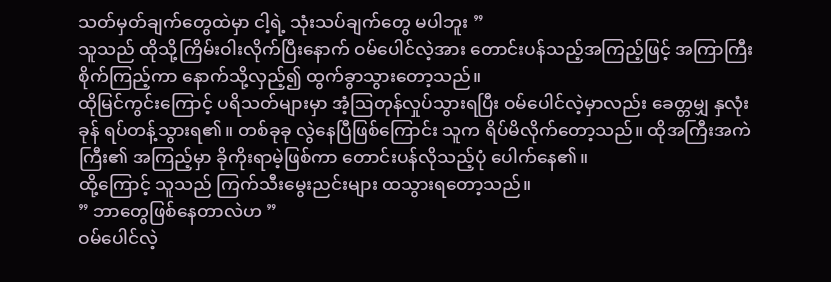သတ်မှတ်ချက်တွေထဲမှာ ငါ့ရဲ့ သုံးသပ်ချက်တွေ မပါဘူး ”
သူသည် ထိုသို့ကြိမ်းဝါးလိုက်ပြီးနောက် ဝမ်ပေါင်လဲ့အား တောင်းပန်သည့်အကြည့်ဖြင့် အကြာကြီး စိုက်ကြည့်ကာ နောက်သို့လှည့်၍ ထွက်ခွာသွားတော့သည်။
ထိုမြင်ကွင်းကြောင့် ပရိသတ်များမှာ အံ့ဩတုန်လှုပ်သွားရပြီး ဝမ်ပေါင်လဲ့မှာလည်း ခေတ္တမျှ နှလုံးခုန် ရပ်တန့်သွားရ၏။ တစ်ခုခု လွဲနေပြီဖြစ်ကြောင်း သူက ရိပ်မိလိုက်တော့သည်။ ထိုအကြီးအကဲကြီး၏ အကြည့်မှာ ခိုကိုးရာမဲ့ဖြစ်ကာ တောင်းပန်လိုသည့်ပုံ ပေါက်နေ၏။
ထို့ကြောင့် သူသည် ကြက်သီးမွေးညင်းများ ထသွားရတော့သည်။
” ဘာတွေဖြစ်နေတာလဲဟ ”
ဝမ်ပေါင်လဲ့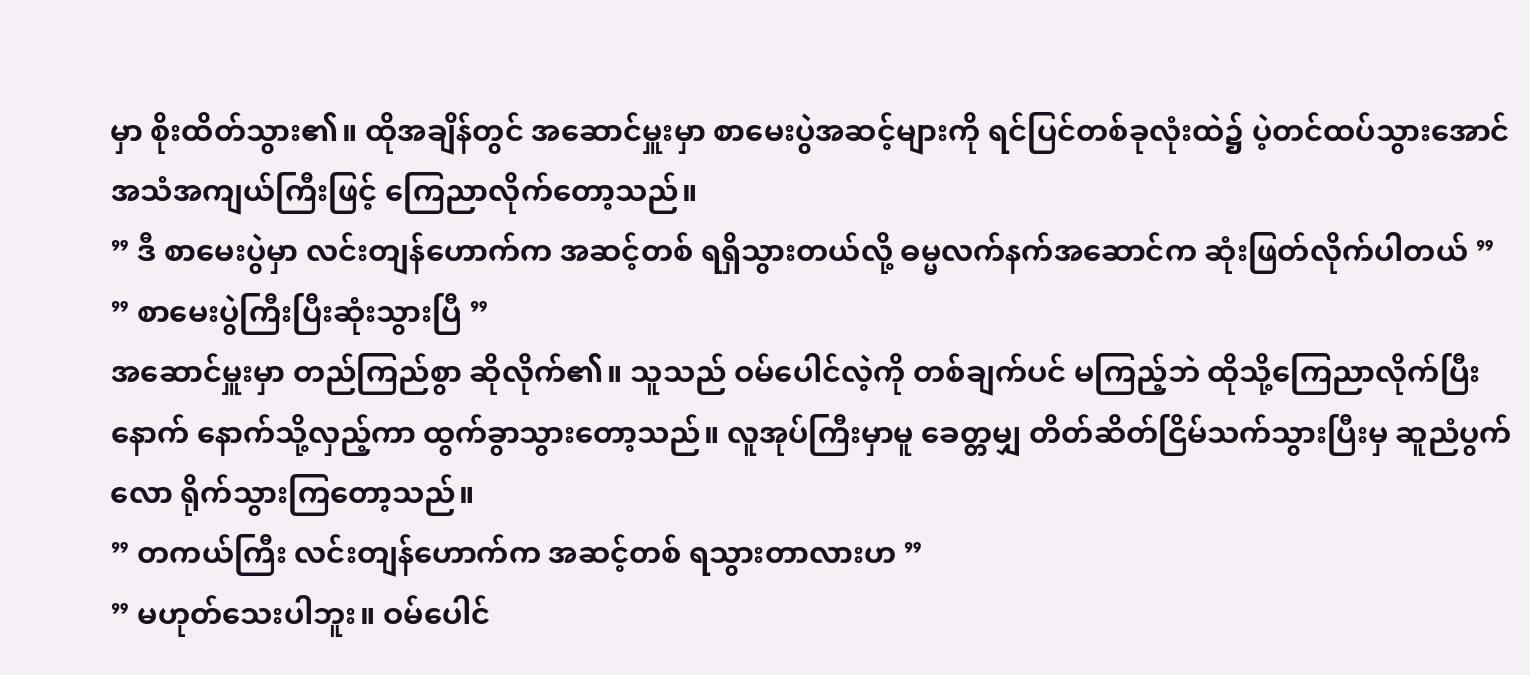မှာ စိုးထိတ်သွား၏။ ထိုအချိန်တွင် အဆောင်မှူးမှာ စာမေးပွဲအဆင့်များကို ရင်ပြင်တစ်ခုလုံးထဲ၌ ပဲ့တင်ထပ်သွားအောင် အသံအကျယ်ကြီးဖြင့် ကြေညာလိုက်တော့သည်။
” ဒီ စာမေးပွဲမှာ လင်းတျန်ဟောက်က အဆင့်တစ် ရရှိသွားတယ်လို့ ဓမ္မလက်နက်အဆောင်က ဆုံးဖြတ်လိုက်ပါတယ် ”
” စာမေးပွဲကြီးပြီးဆုံးသွားပြီ ”
အဆောင်မှူးမှာ တည်ကြည်စွာ ဆိုလိုက်၏။ သူသည် ဝမ်ပေါင်လဲ့ကို တစ်ချက်ပင် မကြည့်ဘဲ ထိုသို့ကြေညာလိုက်ပြီးနောက် နောက်သို့လှည့်ကာ ထွက်ခွာသွားတော့သည်။ လူအုပ်ကြီးမှာမူ ခေတ္တမျှ တိတ်ဆိတ်ငြိမ်သက်သွားပြီးမှ ဆူညံပွက်လော ရိုက်သွားကြတော့သည်။
” တကယ်ကြီး လင်းတျန်ဟောက်က အဆင့်တစ် ရသွားတာလားဟ ”
” မဟုတ်သေးပါဘူး။ ဝမ်ပေါင်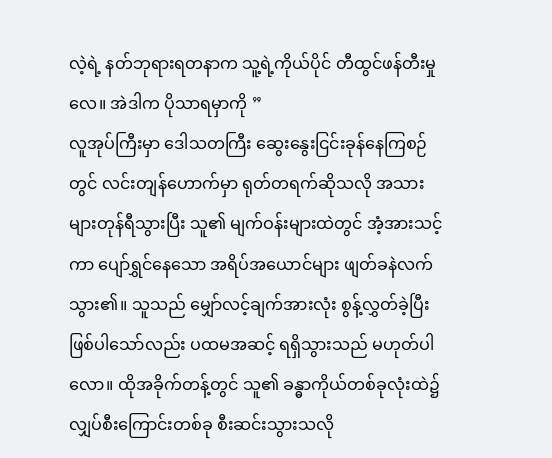လဲ့ရဲ့ နတ်ဘုရားရတနာက သူ့ရဲ့ကိုယ်ပိုင် တီထွင်ဖန်တီးမှုလေ။ အဲဒါက ပိုသာရမှာကို ”
လူအုပ်ကြီးမှာ ဒေါသတကြီး ဆွေးနွေးငြင်းခုန်နေကြစဉ်တွင် လင်းတျန်ဟောက်မှာ ရုတ်တရက်ဆိုသလို အသားများတုန်ရီသွားပြီး သူ၏ မျက်ဝန်းများထဲတွင် အံ့အားသင့်ကာ ပျော်ရွှင်နေသော အရိပ်အယောင်များ ဖျတ်ခနဲလက်သွား၏။ သူသည် မျှော်လင့်ချက်အားလုံး စွန့်လွှတ်ခဲ့ပြီး ဖြစ်ပါသော်လည်း ပထမအဆင့် ရရှိသွားသည် မဟုတ်ပါလော။ ထိုအခိုက်တန့်တွင် သူ၏ ခန္ဓာကိုယ်တစ်ခုလုံးထဲ၌ လျှပ်စီးကြောင်းတစ်ခု စီးဆင်းသွားသလို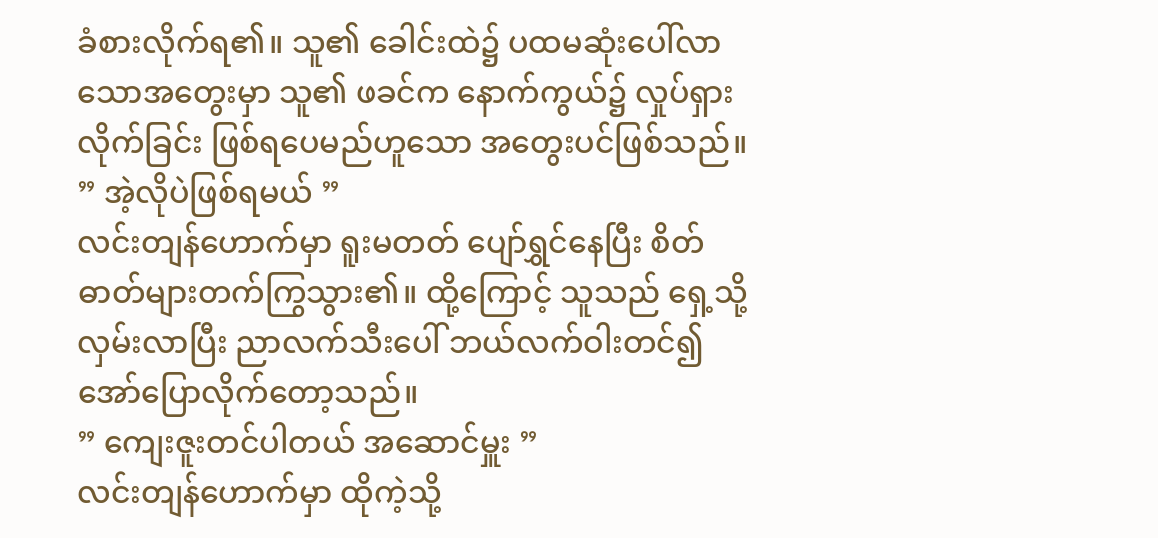ခံစားလိုက်ရ၏။ သူ၏ ခေါင်းထဲ၌ ပထမဆုံးပေါ်လာသောအတွေးမှာ သူ၏ ဖခင်က နောက်ကွယ်၌ လှုပ်ရှားလိုက်ခြင်း ဖြစ်ရပေမည်ဟူသော အတွေးပင်ဖြစ်သည်။
” အဲ့လိုပဲဖြစ်ရမယ် ”
လင်းတျန်ဟောက်မှာ ရူးမတတ် ပျော်ရွှင်နေပြီး စိတ်ဓာတ်များတက်ကြွသွား၏။ ထို့ကြောင့် သူသည် ရှေ့သို့လှမ်းလာပြီး ညာလက်သီးပေါ် ဘယ်လက်ဝါးတင်၍ အော်ပြောလိုက်တော့သည်။
” ကျေးဇူးတင်ပါတယ် အဆောင်မှူး ”
လင်းတျန်ဟောက်မှာ ထိုကဲ့သို့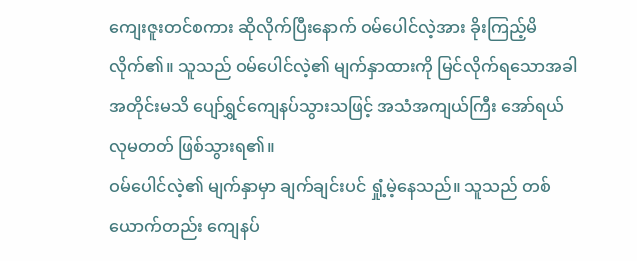ကျေးဇူးတင်စကား ဆိုလိုက်ပြီးနောက် ဝမ်ပေါင်လဲ့အား ခိုးကြည့်မိလိုက်၏။ သူသည် ဝမ်ပေါင်လဲ့၏ မျက်နှာထားကို မြင်လိုက်ရသောအခါ အတိုင်းမသိ ပျော်ရွှင်ကျေနပ်သွားသဖြင့် အသံအကျယ်ကြီး အော်ရယ်လုမတတ် ဖြစ်သွားရ၏။
ဝမ်ပေါင်လဲ့၏ မျက်နှာမှာ ချက်ချင်းပင် ရှုံ့မဲ့နေသည်။ သူသည် တစ်ယောက်တည်း ကျေနပ်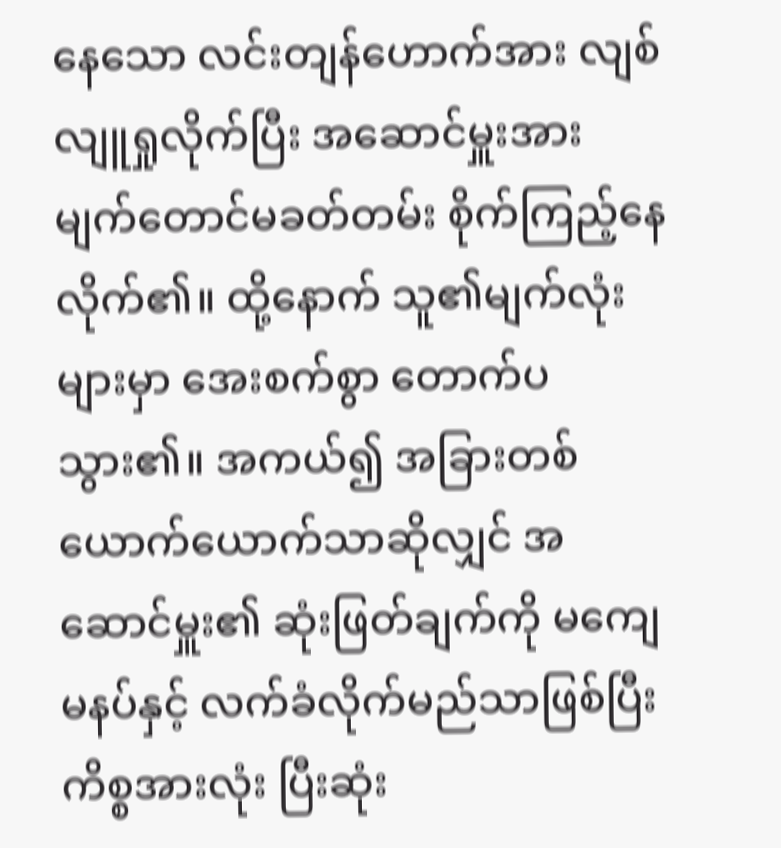နေသော လင်းတျန်ဟောက်အား လျစ်လျူရှုလိုက်ပြီး အဆောင်မှူးအား မျက်တောင်မခတ်တမ်း စိုက်ကြည့်နေလိုက်၏။ ထို့နောက် သူ၏မျက်လုံးများမှာ အေးစက်စွာ တောက်ပသွား၏။ အကယ်၍ အခြားတစ်ယောက်ယောက်သာဆိုလျှင် အဆောင်မှူး၏ ဆုံးဖြတ်ချက်ကို မကျေမနပ်နှင့် လက်ခံလိုက်မည်သာဖြစ်ပြီး ကိစ္စအားလုံး ပြီးဆုံး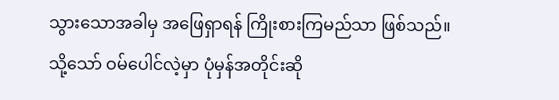သွားသောအခါမှ အဖြေရှာရန် ကြိုးစားကြမည်သာ ဖြစ်သည်။ သို့သော် ဝမ်ပေါင်လဲ့မှာ ပုံမှန်အတိုင်းဆို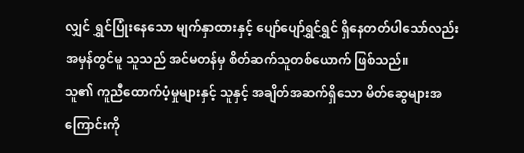လျှင် ရွှင်ပြုံးနေသော မျက်နှာထားနှင့် ပျော်ပျော်ရွှင်ရွှင် ရှိနေတတ်ပါသော်လည်း အမှန်တွင်မူ သူသည် အင်မတန်မှ စိတ်ဆက်သူတစ်ယောက် ဖြစ်သည်။
သူ၏ ကူညီထောက်ပံ့မှုများနှင့် သူနှင့် အချိတ်အဆက်ရှိသော မိတ်ဆွေများအကြောင်းကို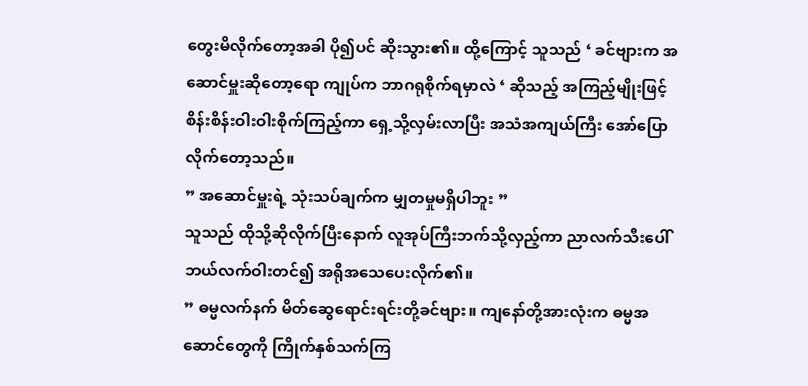တွေးမိလိုက်တော့အခါ ပို၍ပင် ဆိုးသွား၏။ ထို့ကြောင့် သူသည် ‘ ခင်ဗျားက အဆောင်မှူးဆိုတော့ရော ကျုပ်က ဘာဂရုစိုက်ရမှာလဲ ‘ ဆိုသည့် အကြည့်မျိုးဖြင့် စိန်းစိန်းဝါးဝါးစိုက်ကြည့်ကာ ရှေ့သို့လှမ်းလာပြီး အသံအကျယ်ကြီး အော်ပြောလိုက်တော့သည်။
” အဆောင်မှူးရဲ့ သုံးသပ်ချက်က မျှတမှုမရှိပါဘူး ”
သူသည် ထိုသို့ဆိုလိုက်ပြီးနောက် လူအုပ်ကြီးဘက်သို့လှည့်ကာ ညာလက်သီးပေါ် ဘယ်လက်ဝါးတင်၍ အရိုအသေပေးလိုက်၏။
” ဓမ္မလက်နက် မိတ်ဆွေရောင်းရင်းတို့ခင်ဗျား။ ကျနော်တို့အားလုံးက ဓမ္မအဆောင်တွေကို ကြိုက်နှစ်သက်ကြ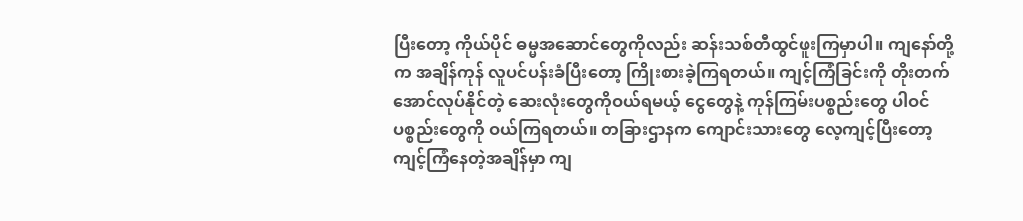ပြီးတော့ ကိုယ်ပိုင် ဓမ္မအဆောင်တွေကိုလည်း ဆန်းသစ်တီထွင်ဖူးကြမှာပါ။ ကျနော်တို့က အချိန်ကုန် လူပင်ပန်းခံပြီးတော့ ကြိုးစားခဲ့ကြရတယ်။ ကျင့်ကြံခြင်းကို တိုးတက်အောင်လုပ်နိုင်တဲ့ ဆေးလုံးတွေကိုဝယ်ရမယ့် ငွေတွေနဲ့ ကုန်ကြမ်းပစ္စည်းတွေ ပါဝင်ပစ္စည်းတွေကို ဝယ်ကြရတယ်။ တခြားဌာနက ကျောင်းသားတွေ လေ့ကျင့်ပြီးတော့ ကျင့်ကြံနေတဲ့အချိန်မှာ ကျ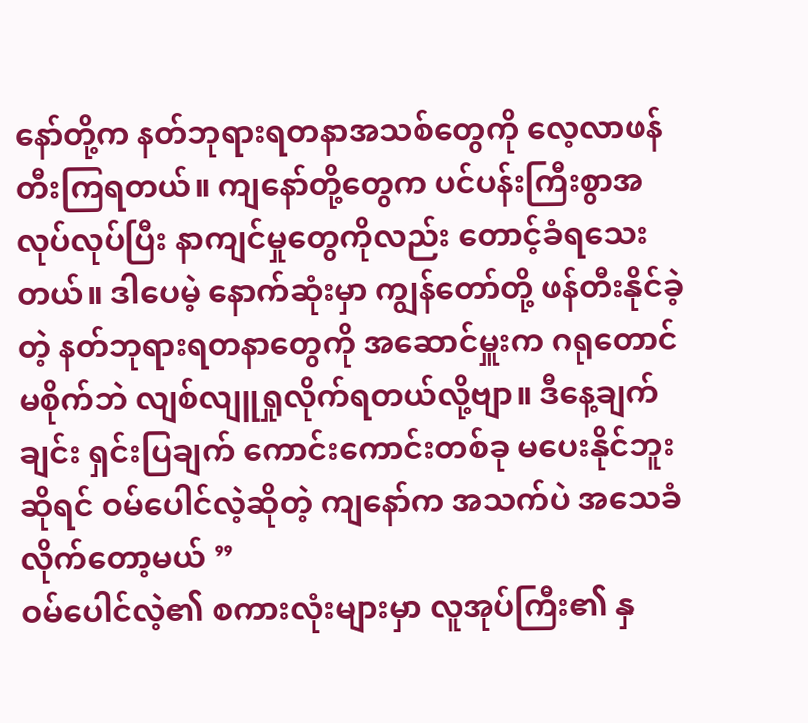နော်တို့က နတ်ဘုရားရတနာအသစ်တွေကို လေ့လာဖန်တီးကြရတယ်။ ကျနော်တို့တွေက ပင်ပန်းကြီးစွာအလုပ်လုပ်ပြီး နာကျင်မှုတွေကိုလည်း တောင့်ခံရသေးတယ်။ ဒါပေမဲ့ နောက်ဆုံးမှာ ကျွန်တော်တို့ ဖန်တီးနိုင်ခဲ့တဲ့ နတ်ဘုရားရတနာတွေကို အဆောင်မှူးက ဂရုတောင်မစိုက်ဘဲ လျစ်လျူရှုလိုက်ရတယ်လို့ဗျာ။ ဒီနေ့ချက်ချင်း ရှင်းပြချက် ကောင်းကောင်းတစ်ခု မပေးနိုင်ဘူးဆိုရင် ဝမ်ပေါင်လဲ့ဆိုတဲ့ ကျနော်က အသက်ပဲ အသေခံလိုက်တော့မယ် ”
ဝမ်ပေါင်လဲ့၏ စကားလုံးများမှာ လူအုပ်ကြီး၏ နှ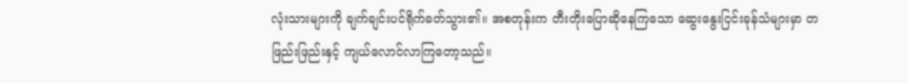လုံးသားများကို ချက်ချင်းပင်ရိုက်ခတ်သွား၏။ အစတုန်းက တီးတိုးပြောဆိုနေကြသော ဆွေးနွေးငြင်းခုန်သံများမှာ တဖြည်းဖြည်းနှင့် ကျယ်လောင်လာကြတော့သည်။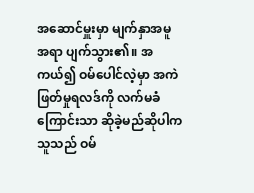အဆောင်မှူးမှာ မျက်နှာအမူအရာ ပျက်သွား၏။ အကယ်၍ ဝမ်ပေါင်လဲ့မှာ အကဲဖြတ်မှုရလဒ်ကို လက်မခံကြောင်းသာ ဆိုခဲ့မည်ဆိုပါက သူသည် ဝမ်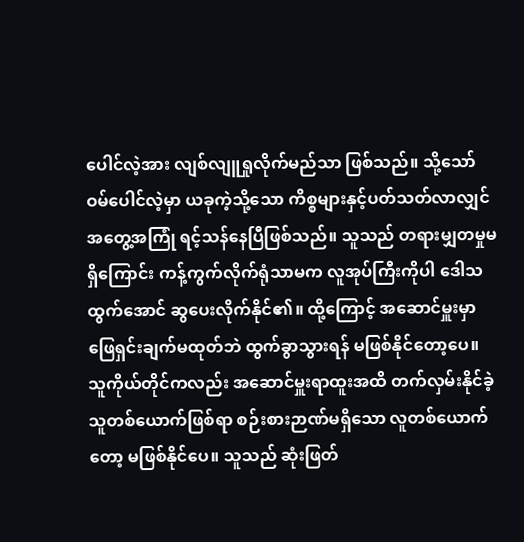ပေါင်လဲ့အား လျစ်လျူရှုလိုက်မည်သာ ဖြစ်သည်။ သို့သော် ဝမ်ပေါင်လဲ့မှာ ယခုကဲ့သို့သော ကိစ္စများနှင့်ပတ်သတ်လာလျှင် အတွေ့အကြုံ ရင့်သန်နေပြီဖြစ်သည်။ သူသည် တရားမျှတမှုမရှိကြောင်း ကန့်ကွက်လိုက်ရုံသာမက လူအုပ်ကြီးကိုပါ ဒေါသထွက်အောင် ဆွပေးလိုက်နိုင်၏။ ထို့ကြောင့် အဆောင်မှူးမှာ ဖြေရှင်းချက်မထုတ်ဘဲ ထွက်ခွာသွားရန် မဖြစ်နိုင်တော့ပေ။
သူကိုယ်တိုင်ကလည်း အဆောင်မှူးရာထူးအထိ တက်လှမ်းနိုင်ခဲ့သူတစ်ယောက်ဖြစ်ရာ စဉ်းစားဉာဏ်မရှိသော လူတစ်ယောက်တော့ မဖြစ်နိုင်ပေ။ သူသည် ဆုံးဖြတ်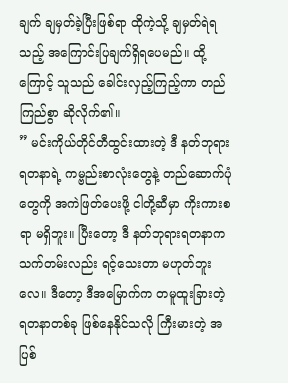ချက် ချမှတ်ခဲ့ပြီးဖြစ်ရာ ထိုကဲ့သို့ ချမှတ်ရဲရသည့် အကြောင်းပြချက်ရှိရပေမည်။ ထို့ကြောင့် သူသည် ခေါင်းလှည့်ကြည့်ကာ တည်ကြည်စွာ ဆိုလိုက်၏။
” မင်းကိုယ်တိုင်တီထွင်းထားတဲ့ ဒီ နတ်ဘုရားရတနာရဲ့ ကမ္ဗည်းစာလုံးတွေနဲ့ တည်ဆောက်ပုံတွေကို အကဲဖြတ်ပေးဖို့ ငါတို့ဆီမှာ ကိုးကားစရာ မရှိဘူး။ ပြီးတော့ ဒီ နတ်ဘုရားရတနာက သက်တမ်းလည်း ရင့်သေးတာ မဟုတ်ဘူးလေ။ ဒီတော့ ဒီအမြောက်က တမူထူးခြားတဲ့ ရတနာတစ်ခု ဖြစ်နေနိုင်သလို ကြီးမားတဲ့ အပြစ်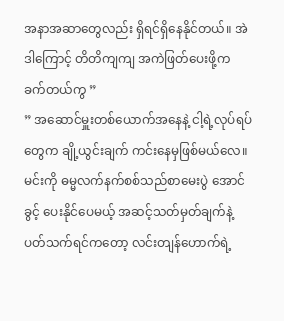အနာအဆာတွေလည်း ရှိရင်ရှိနေနိုင်တယ်။ အဲဒါကြောင့် တိတိကျကျ အကဲဖြတ်ပေးဖို့က ခက်တယ်ကွ ”
” အဆောင်မှူးတစ်ယောက်အနေနဲ့ ငါ့ရဲ့လုပ်ရပ်တွေက ချို့ယွင်းချက် ကင်းနေမှဖြစ်မယ်လေ။ မင်းကို ဓမ္မလက်နက်စစ်သည်စာမေးပွဲ အောင်ခွင့် ပေးနိုင်ပေမယ့် အဆင့်သတ်မှတ်ချက်နဲ့ ပတ်သက်ရင်ကတော့ လင်းတျန်ဟောက်ရဲ့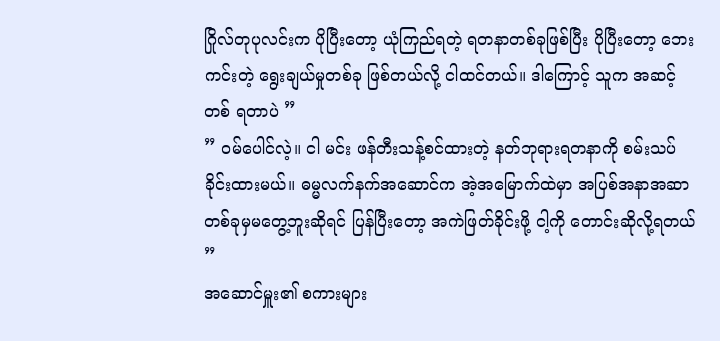ဂြိုလ်တုပုလင်းက ပိုပြီးတော့ ယုံကြည်ရတဲ့ ရတနာတစ်ခုဖြစ်ပြီး ပိုပြီးတော့ ဘေးကင်းတဲ့ ရွေးချယ်မှုတစ်ခု ဖြစ်တယ်လို့ ငါထင်တယ်။ ဒါကြောင့် သူက အဆင့်တစ် ရတာပဲ ”
” ဝမ်ပေါင်လဲ့။ ငါ မင်း ဖန်တီးသန့်စင်ထားတဲ့ နတ်ဘုရားရတနာကို စမ်းသပ်ခိုင်းထားမယ်။ ဓမ္မလက်နက်အဆောင်က အဲ့အမြောက်ထဲမှာ အပြစ်အနာအဆာ တစ်ခုမှမတွေ့ဘူးဆိုရင် ပြန်ပြီးတော့ အကဲဖြတ်ခိုင်းဖို့ ငါ့ကို တောင်းဆိုလို့ရတယ် ”
အဆောင်မှူး၏ စကားများ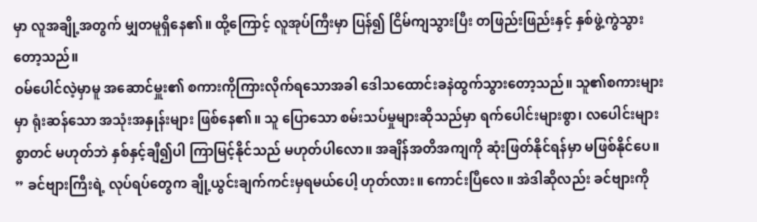မှာ လူအချို့အတွက် မျှတမူရှိနေ၏။ ထို့ကြောင့် လူအုပ်ကြီးမှာ ပြန်၍ ငြိမ်ကျသွားပြီး တဖြည်းဖြည်းနှင့် နှစ်ဖွဲ့ကွဲသွားတော့သည်။
ဝမ်ပေါင်လဲ့မှာမူ အဆောင်မှူး၏ စကားကိုကြားလိုက်ရသောအခါ ဒေါသထောင်းခနဲထွက်သွားတော့သည်။ သူ၏စကားများမှာ ရုံးဆန်သော အသုံးအနှုန်းများ ဖြစ်နေ၏။ သူ ပြောသော စမ်းသပ်မှုများဆိုသည်မှာ ရက်ပေါင်းများစွာ၊ လပေါင်းများစွာတင် မဟုတ်ဘဲ နှစ်နှင့်ချီ၍ပါ ကြာမြင့်နိုင်သည် မဟုတ်ပါလော။ အချိန်အတိအကျကို ဆုံးဖြတ်နိုင်ရန်မှာ မဖြစ်နိုင်ပေ။
” ခင်ဗျားကြီးရဲ့ လုပ်ရပ်တွေက ချို့ယွင်းချက်ကင်းမှရမယ်ပေါ့ ဟုတ်လား။ ကောင်းပြီလေ။ အဲဒါဆိုလည်း ခင်ဗျားကို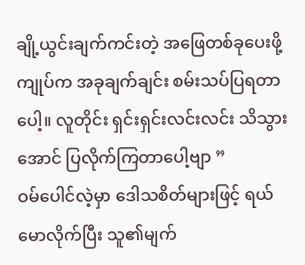ချို့ယွင်းချက်ကင်းတဲ့ အဖြေတစ်ခုပေးဖို့ ကျုပ်က အခုချက်ချင်း စမ်းသပ်ပြရတာပေါ့။ လူတိုင်း ရှင်းရှင်းလင်းလင်း သိသွားအောင် ပြလိုက်ကြတာပေါ့ဗျာ ”
ဝမ်ပေါင်လဲ့မှာ ဒေါသစိတ်များဖြင့် ရယ်မောလိုက်ပြီး သူ၏မျက်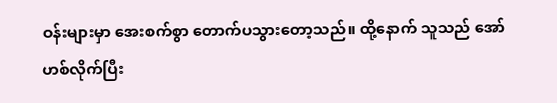ဝန်းများမှာ အေးစက်စွာ တောက်ပသွားတော့သည်။ ထို့နောက် သူသည် အော်ဟစ်လိုက်ပြီး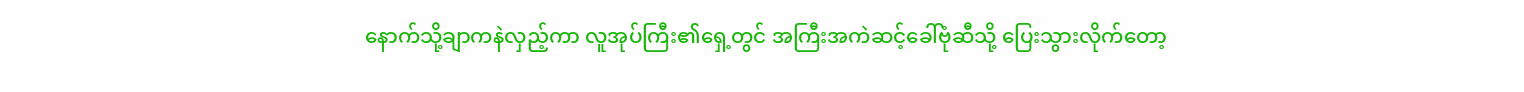နောက်သို့ချာကနဲလှည့်ကာ လူအုပ်ကြီး၏ရှေ့တွင် အကြီးအကဲဆင့်ခေါ်ဗုံဆီသို့ ပြေးသွားလိုက်တော့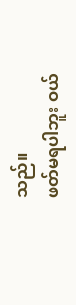သည်။
ဖတ်မရပါဘူး ဝယ်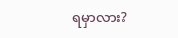ရမှာလား?